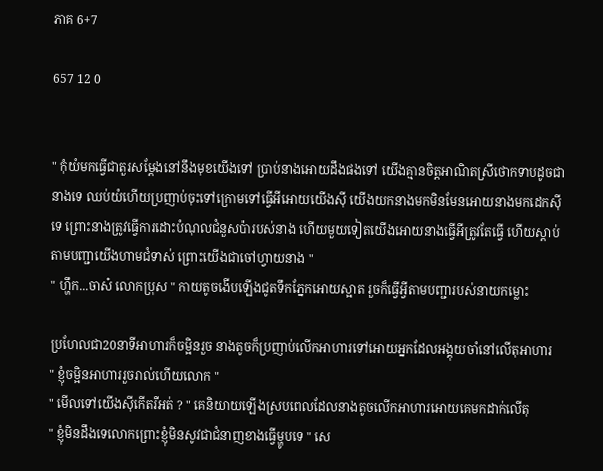ភាគ 6+7

657 12 0


" កុំយំមកធ្វេីជាតួរសម្ដែងនៅនឹងមុខយេីងទៅ ប្រាប់នាងអោយដឹងផងទៅ យេីងគ្មានចិត្តអាណិតស្រីថោកទាបដូចជានាងទេ ឈប់យំហេីយប្រញាប់ចុះទៅក្រោមទៅធ្វេីអីអោយយេីងសុី យេីងយកនាងមកមិនមែនអោយនាងមកដេកសុីទេ ព្រោះនាងត្រូវធ្វេីការដោះបំណុលជំនួសប៉ារបស់នាង ហេីយមួយទៀតយេីងអោយនាងធ្វេីអីត្រូវតែធ្វេី ហេីយស្ដាប់តាមបញ្ជាយេីងហាមជំទាស់ ព្រោះយេីងជាចៅហ្វាយនាង "
" ហ្ហឹក...ចាស៎ លោកប្រុស " កាយតូចងេីបឡេីងជូតទឹកភ្នែកអោយស្អាត រួចក៏ធ្វេីអ្វីតាមបញ្ជារបស់នាយកម្លោះ

ប្រហែលជា20នាទីអាហារក៏ចម្អិនរួច នាងតូចក៏ប្រញាប់លេីកអាហារទៅអោយអ្នកដែលអង្គុយចាំនៅលេីតុអាហារ
" ខ្ញុំចម្អិនអាហាររួចរាល់ហេីយលោក "
" មេីលទៅយេីងសុីកេីតរឺអត់ ? " គេនិយាយឡេីងស្របពេលដែលនាងតូចលេីកអាហារអោយគេមកដាក់លេីតុ
" ខ្ញុំមិនដឹងទេលោកព្រោះខ្ញុំមិនសូវជាជំនាញខាងធ្វេីម្ហូបទេ " សេ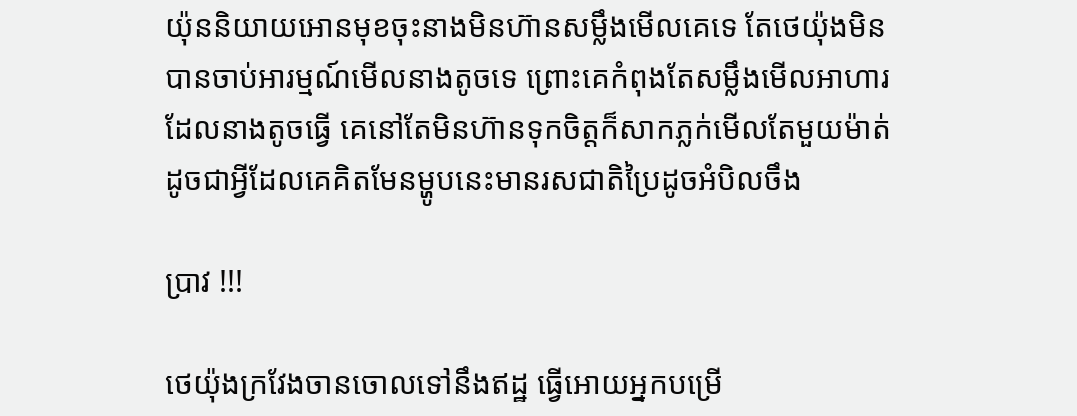យ៉ុននិយាយអោនមុខចុះនាងមិនហ៊ានសម្លឹងមេីលគេទេ តែថេយ៉ុងមិនបានចាប់អារម្មណ៍មេីលនាងតូចទេ ព្រោះគេកំពុងតែសម្លឹងមេីលអាហារដែលនាងតូចធ្វេី គេនៅតែមិនហ៊ានទុកចិត្តក៏សាកភ្លក់មេីលតែមួយម៉ាត់ ដូចជាអ្វីដែលគេគិតមែនម្ហូបនេះមានរសជាតិប្រៃដូចអំបិលចឹង

ប្រាវ !!!

ថេយ៉ុងក្រវែងចានចោលទៅនឹងឥដ្ឋ ធ្វេីអោយអ្នកបម្រេី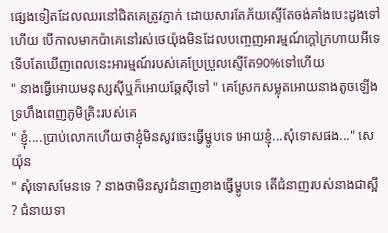ផ្សេងទៀតដែលឈរនៅជិតគេត្រូវភ្ញាក់ ដោយសារតែភ័យស្ទេីតែចង់គាំងបេះដូងទៅហេីយ បេីកាលមាកប៉ាគេនៅរស់ថេយ៉ុងមិនដែលបញ្ចេញអារម្មណ៍ក្ដៅក្រហាយអីទេ ទេីបតែឃេីញពេលនេះអារម្មណ៍របស់គេប្រែប្រួលស្ទេីតែ90%ទៅហេីយ
" នាងធ្វេីអោយមនុស្សសុីឬក៏អោយឆ្កែសុីទៅ " គេស្រែកសម្លុតអោយនាងតូចឡេីងទ្រហឹងពេញភូមិគ្រិះរបស់គេ
" ខ្ញុំ....ប្រាប់លោកហេីយថាខ្ញុំមិនសូវចេះធ្វេីម្ហូបទេ អោយខ្ញុំ...សុំទោសផង..." សេយ៉ុន
" សុំទោសមែនទេ ? នាងថាមិនសូវជំនាញខាងធ្វេីម្ហូបទេ តេីជំនាញរបស់នាងជាស្អី ? ជំនាយទា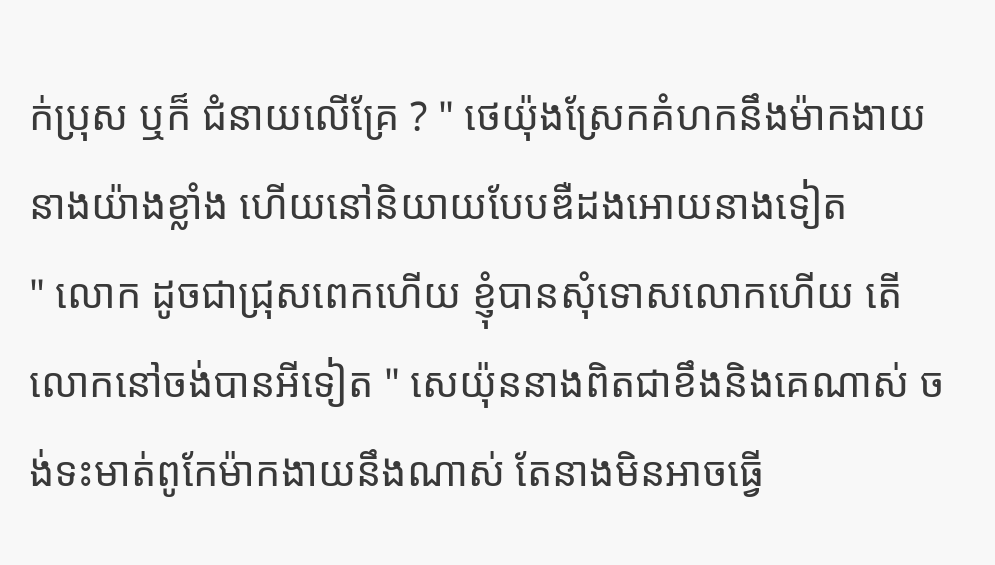ក់ប្រុស ឬក៏ ជំនាយលេីគ្រែ ? " ថេយ៉ុងស្រែកគំហកនឹងម៉ាកងាយនាងយ៉ាងខ្លាំង ហេីយនៅនិយាយបែបឌឺដងអោយនាងទៀត
" លោក ដូចជាជ្រុសពេកហេីយ ខ្ញុំបានសុំទោសលោកហេីយ តេីលោកនៅចង់បានអីទៀត " សេយ៉ុននាងពិតជាខឹងនិងគេណាស់ ចង់ទះមាត់ពូកែម៉ាកងាយនឹងណាស់ តែនាងមិនអាចធ្វេី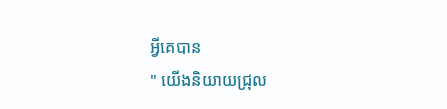អី្វគេបាន
" យេីងនិយាយជ្រុល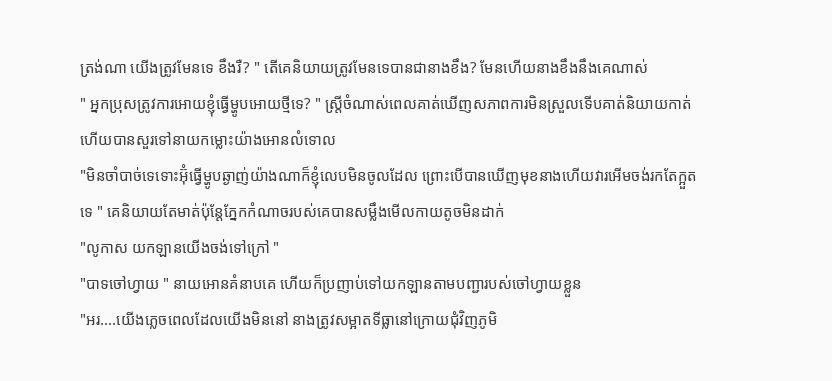ត្រង់ណា យេីងត្រូវមែនទេ ខឹងរឺ? " តេីគេនិយាយត្រូវមែនទេបានជានាងខឹង? មែនហេីយនាងខឹងនឹងគេណាស់
" អ្នកប្រុសត្រូវការអោយខ្ញុំធ្វេីម្ហូបអោយថ្មីទេ? " ស្រ្តីចំណាស់ពេលគាត់ឃេីញសភាពការមិនស្រួលទេីបគាត់និយាយកាត់ហេីយបានសួរទៅនាយកម្លោះយ៉ាងអោនលំទោល
"មិនចាំបាច់ទេទោះអ៊ុំធ្វើម្ហូបឆ្ងាញ់យ៉ាងណាក៏ខ្ញុំលេបមិនចូលដែល ព្រោះបេីបានឃេីញមុខនាងហេីយវារអេីមចង់រកតែក្អួតទេ " គេនិយាយតែមាត់ប៉ុន្តែភ្នែកកំណាចរបស់គេបានសម្លឹងមេីលកាយតូចមិនដាក់
"លូកាស យកឡានយេីងចង់ទៅក្រៅ "
"បាទចៅហ្វាយ " នាយអោនគំនាបគេ ហេីយក៏ប្រញាប់ទៅយកឡានតាមបញ្ជារបស់ចៅហ្វាយខ្លួន
"អរ....យេីងភ្លេចពេលដែលយេីងមិននៅ នាងត្រូវសម្អាតទីធ្លានៅក្រោយជុំវិញភូមិ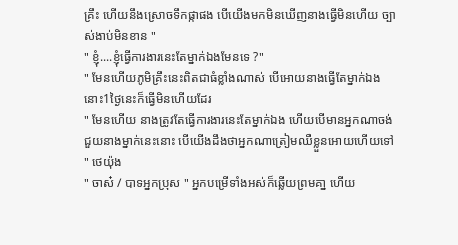គ្រឹះ ហេីយនឹងស្រោចទឹកផ្កាផង បេីយេីងមកមិនឃេីញនាងធ្វើមិនហេីយ ច្បាស់ងាប់មិនខាន "
" ខ្ញុំ....ខ្ញុំធ្វេីការងារនេះតែម្នាក់ឯងមែនទេ ?"
" មែនហើយភូមិគ្រឹះនេះពិតជាធំខ្លាំងណាស់ បេីអោយនាងធ្វេីតែម្នាក់ឯងនោះ1ថ្ងៃនេះក៏ធ្វេីមិនហេីយដែរ
" មែនហេីយ នាងត្រូវតែធ្វេីការងារនេះតែម្នាក់ឯង ហេីយបេីមានអ្នកណាចង់ជួយនាងម្នាក់នេះនោះ បេីយេីងដឹងថាអ្នកណាត្រៀមឈឺខ្លួនអោយហេីយទៅ " ថេយ៉ុង
" ចាស៎ / បាទអ្នកប្រុស " អ្នកបម្រេីទាំងអស់ក៏ឆ្លេីយព្រមគា្ន ហេីយ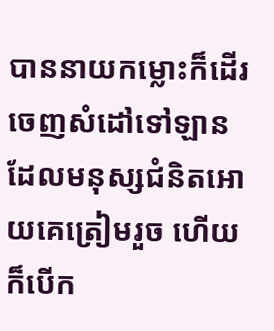បាននាយកម្លោះក៏ដេីរចេញសំដៅទៅឡានដែលមនុស្សជំនិតអោយគេត្រៀមរួច ហេីយក៏បេីក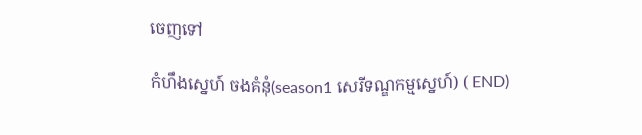ចេញទៅ

កំហឹងស្នេហ៍ ចងគំនុំ(season1 សេរីទណ្ឌកម្មស្នេហ៍) ( END)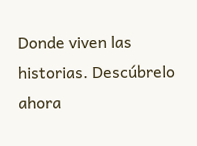Donde viven las historias. Descúbrelo ahora